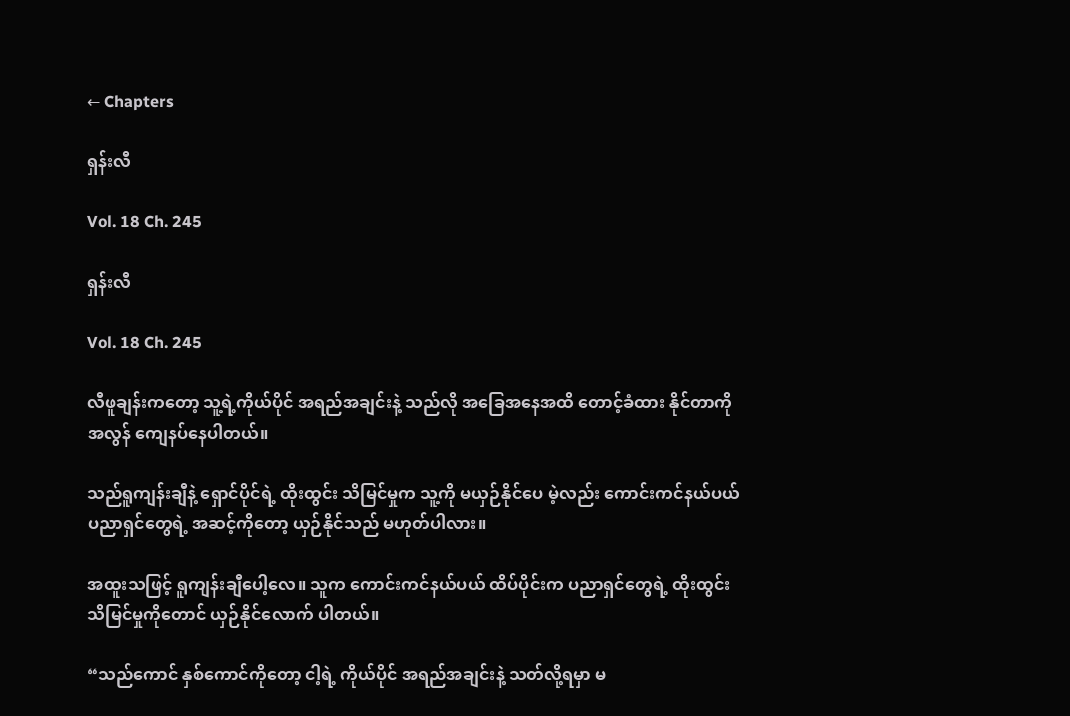← Chapters

ရှန်းလီ

Vol. 18 Ch. 245

ရှန်းလီ

Vol. 18 Ch. 245

လီဖူချန်းကတော့ သူ့ရဲ့ကိုယ်ပိုင် အရည်အချင်းနဲ့ သည်လို အခြေအနေအထိ တောင့်ခံထား နိုင်တာကို အလွန် ကျေနပ်နေပါတယ်။

သည်ရူကျန်းချီနဲ့ ရှောင်ပိုင်ရဲ့ ထိုးထွင်း သိမြင်မှုက သူ့ကို မယှဉ်နိုင်ပေ မဲ့လည်း ကောင်းကင်နယ်ပယ် ပညာရှင်တွေရဲ့ အဆင့်ကိုတော့ ယှဉ်နိုင်သည် မဟုတ်ပါလား။

အထူးသဖြင့် ရူကျန်းချီပေါ့လေ။ သူက ကောင်းကင်နယ်ပယ် ထိပ်ပိုင်းက ပညာရှင်တွေရဲ့ ထိုးထွင်း သိမြင်မှုကိုတောင် ယှဉ်နိုင်လောက် ပါတယ်။

“သည်ကောင် နှစ်ကောင်ကိုတော့ ငါ့ရဲ့ ကိုယ်ပိုင် အရည်အချင်းနဲ့ သတ်လို့ရမှာ မ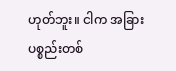ဟုတ်ဘူး။ ငါက အခြား ပစ္စည်းတစ်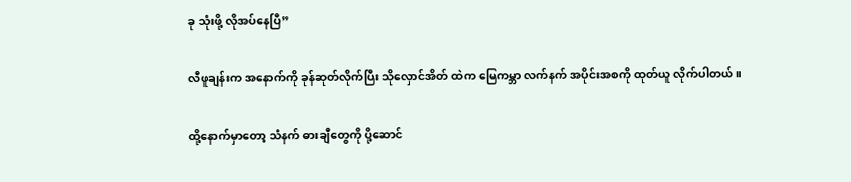ခု သုံးဖို့ လိုအပ်နေပြီ”

လီဖူချန်းက အနောက်ကို ခုန်ဆုတ်လိုက်ပြီး သိုလှောင်အိတ် ထဲက မြေကမ္ဘာ လက်နက် အပိုင်းအစကို ထုတ်ယူ လိုက်ပါတယ်။

ထို့နောက်မှာတော့ သံနက် ဓားချီတွေကို ပို့ဆောင်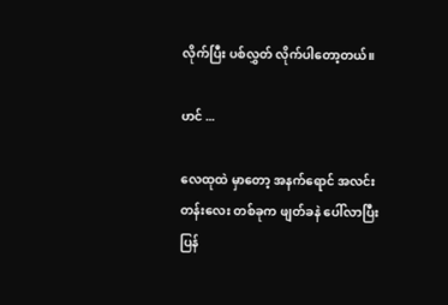လိုက်ပြီး ပစ်လွှတ် လိုက်ပါတော့တယ်။

ဟင် ...

လေထုထဲ မှာတော့ အနက်ရောင် အလင်းတန်းလေး တစ်ခုက ဖျတ်ခနဲ ပေါ်လာပြီး ပြန်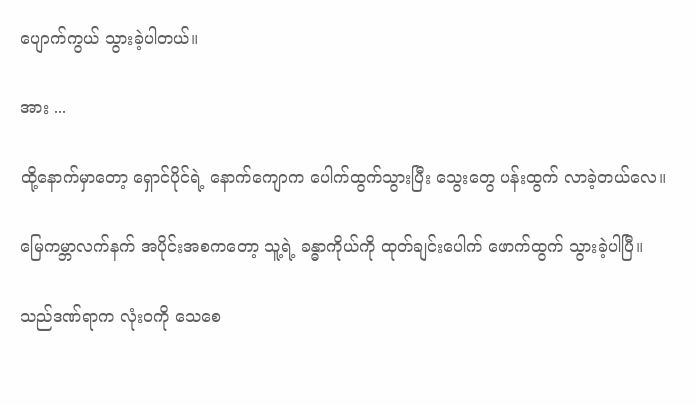ပျောက်ကွယ် သွားခဲ့ပါတယ်။

အား ...

ထို့နောက်မှာတော့ ရှောင်ပိုင်ရဲ့ နောက်ကျောက ပေါက်ထွက်သွားပြီး သွေးတွေ ပန်းထွက် လာခဲ့တယ်လေ။

မြေကမ္ဘာလက်နက် အပိုင်းအစကတော့ သူ့ရဲ့ ခန္ဓာကိုယ်ကို ထုတ်ချင်းပေါက် ဖောက်ထွက် သွားခဲ့ပါပြီ။

သည်ဒဏ်ရာက လုံးဝကို သေစေ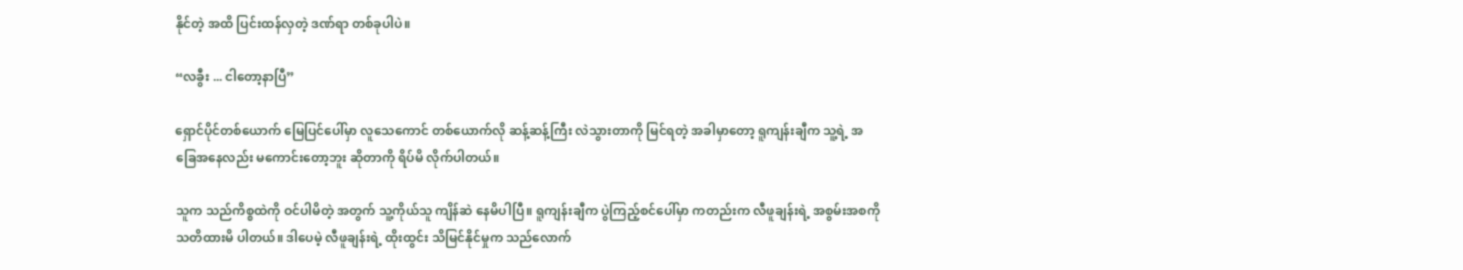နိုင်တဲ့ အထိ ပြင်းထန်လှတဲ့ ဒဏ်ရာ တစ်ခုပါပဲ။

“လခွီး ... ငါတော့နာပြီ”

ရှောင်ပိုင်တစ်ယောက် မြေပြင်ပေါ်မှာ လူသေကောင် တစ်ယောက်လို ဆန့်ဆန့်ကြီး လဲသွားတာကို မြင်ရတဲ့ အခါမှာတော့ ရူကျန်းချီက သူ့ရဲ့ အခြေအနေလည်း မကောင်းတော့ဘူး ဆိုတာကို ရိပ်မိ လိုက်ပါတယ်။

သူက သည်ကိစ္စထဲကို ဝင်ပါမိတဲ့ အတွက် သူ့ကိုယ်သူ ကျိန်ဆဲ နေမိပါပြီ။ ရူကျန်းချီက ပွဲကြည့်စင်ပေါ်မှာ ကတည်းက လီဖူချန်းရဲ့ အစွမ်းအစကို သတိထားမိ ပါတယ်။ ဒါပေမဲ့ လီဖူချန်းရဲ့ ထိုးထွင်း သိမြင်နိုင်မှုက သည်လောက်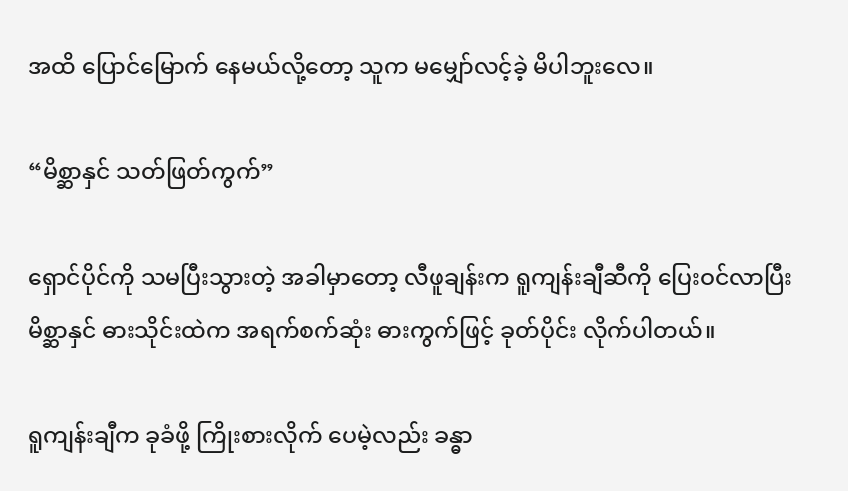အထိ ပြောင်မြောက် နေမယ်လို့တော့ သူက မမျှော်လင့်ခဲ့ မိပါဘူးလေ။

“မိစ္ဆာနှင် သတ်ဖြတ်ကွက်”

ရှောင်ပိုင်ကို သမပြီးသွားတဲ့ အခါမှာတော့ လီဖူချန်းက ရူကျန်းချီဆီကို ပြေးဝင်လာပြီး မိစ္ဆာနှင် ဓားသိုင်းထဲက အရက်စက်ဆုံး ဓားကွက်ဖြင့် ခုတ်ပိုင်း လိုက်ပါတယ်။

ရူကျန်းချီက ခုခံဖို့ ကြိုးစားလိုက် ပေမဲ့လည်း ခန္ဓာ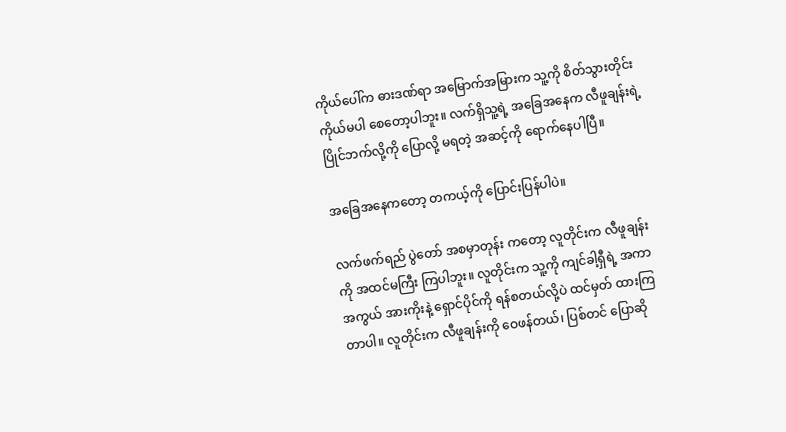ကိုယ်ပေါ်က ဓားဒဏ်ရာ အမြောက်အမြားက သူ့ကို စိတ်သွားတိုင်း ကိုယ်မပါ စေတော့ပါဘူး။ လက်ရှိသူ့ရဲ့ အခြေအနေက လီဖူချန်းရဲ့ ပြိုင်ဘက်လို့ကို ပြောလို့ မရတဲ့ အဆင့်ကို ရောက်နေပါပြီ။

အခြေအနေကတော့ တကယ့်ကို ပြောင်းပြန်ပါပဲ။

လက်ဖက်ရည် ပွဲတော် အစမှာတုန်း ကတော့ လူတိုင်းက လီဖူချန်းကို အထင်မကြီး ကြပါဘူး။ လူတိုင်းက သူ့ကို ကျင်ခါ့ရှီရဲ့ အကာအကွယ် အားကိုးနဲ့ ရှောင်ပိုင်ကို ရန်စတယ်လို့ပဲ ထင်မှတ် ထားကြတာပါ။ လူတိုင်းက လီဖူချန်းကို ဝေဖန်တယ်၊ ပြစ်တင် ပြောဆို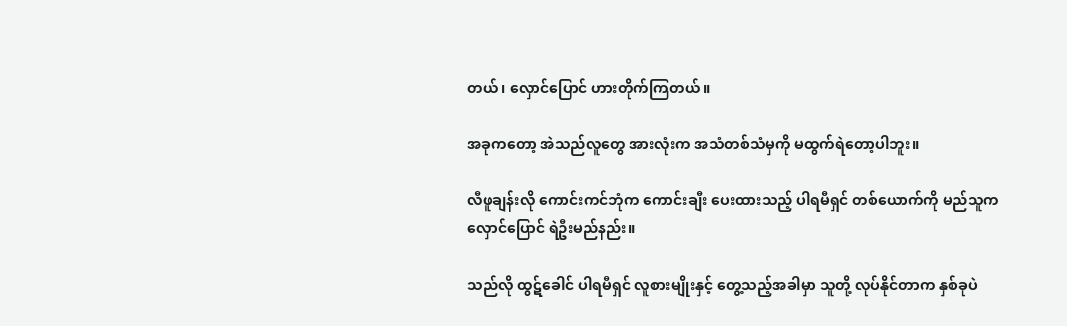တယ်၊ လှောင်ပြောင် ဟားတိုက်ကြတယ်။

အခုကတော့ အဲသည်လူတွေ အားလုံးက အသံတစ်သံမှကို မထွက်ရဲတော့ပါဘူး။

လီဖူချန်းလို ကောင်းကင်ဘုံက ကောင်းချီး ပေးထားသည့် ပါရမီရှင် တစ်ယောက်ကို မည်သူက လှောင်ပြောင် ရဲဦးမည်နည်း။

သည်လို ထွဋ်ခေါင် ပါရမီရှင် လူစားမျိုးနှင့် တွေ့သည့်အခါမှာ သူတို့ လုပ်နိုင်တာက နှစ်ခုပဲ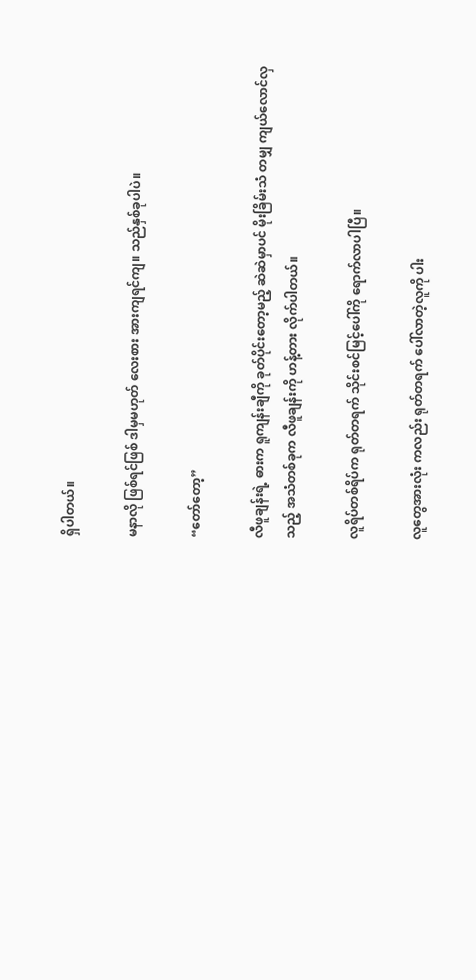ရှိပါတယ်။

မနာလို ဖြစ်ရင်ဖြစ် ဒါမှမဟုတ် လေးစား အားကျရင်ကျ။ သည်နှစ်ခုပါပဲ။

“တော်တော့”

လီဖူချန်းရဲ့ ဓားက ရူကျန်းချီကို ခုတ်ပိုင်းတော့မည့် ဆဲဆဲမှာပင် မိုးခြိမ်းသံ တမျှ ကျယ်လောင်လှသည့် အသံတစ်ခုက လီဖူချန်းကို ဟန့်တား လိုက်ပါတယ်။

လူရိပ်တစ်ရိပ်က ရုတ်တရက် သိုင်းစင်မြင့်ပေါ်ကို ရောက်လာပါပြီ။

လူတွေအားလုံး ကလည်း ရုတ်တရက် ပေါ်လာတဲ့လူကို ပါး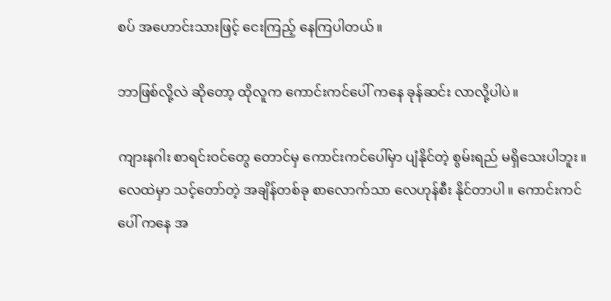စပ် အဟောင်းသားဖြင့် ငေးကြည့် နေကြပါတယ်။

ဘာဖြစ်လို့လဲ ဆိုတော့ ထိုလူက ကောင်းကင်ပေါ် ကနေ ခုန်ဆင်း လာလို့ပါပဲ။

ကျားနဂါး စာရင်းဝင်တွေ တောင်မှ ကောင်းကင်ပေါ်မှာ ပျံနိုင်တဲ့ စွမ်းရည် မရှိသေးပါဘူး။ လေထဲမှာ သင့်တော်တဲ့ အချိန်တစ်ခု စာလောက်သာ လေဟုန်စီး နိုင်တာပါ။ ကောင်းကင်ပေါ် ကနေ အ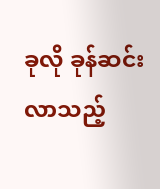ခုလို ခုန်ဆင်းလာသည့်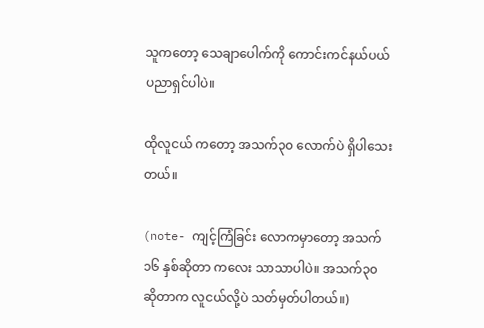သူကတော့ သေချာပေါက်ကို ကောင်းကင်နယ်ပယ် ပညာရှင်ပါပဲ။

ထိုလူငယ် ကတော့ အသက်၃၀ လောက်ပဲ ရှိပါသေးတယ်။

(note- ကျင့်ကြံခြင်း လောကမှာတော့ အသက်၁၆ နှစ်ဆိုတာ ကလေး သာသာပါပဲ။ အသက်၃၀ ဆိုတာက လူငယ်လို့ပဲ သတ်မှတ်ပါတယ်။)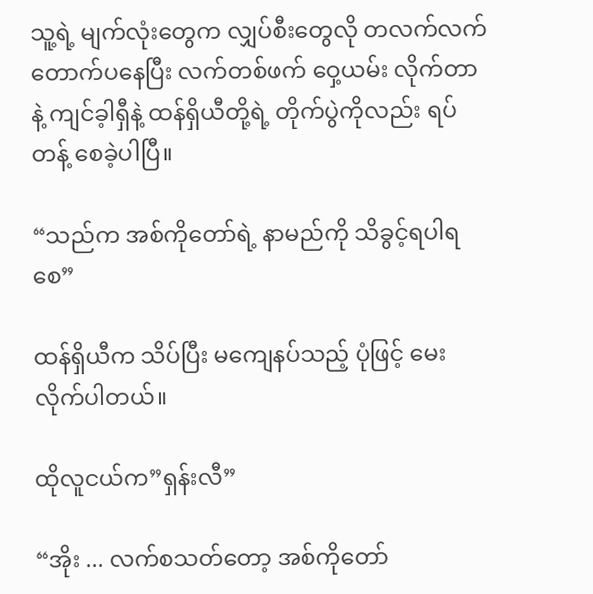သူ့ရဲ့ မျက်လုံးတွေက လျှပ်စီးတွေလို တလက်လက် တောက်ပနေပြီး လက်တစ်ဖက် ဝှေ့ယမ်း လိုက်တာနဲ့ ကျင်ခ့ါရှီနဲ့ ထန်ရှိယီတို့ရဲ့ တိုက်ပွဲကိုလည်း ရပ်တန့် စေခဲ့ပါပြီ။

“သည်က အစ်ကိုတော်ရဲ့ နာမည်ကို သိခွင့်ရပါရစေ”

ထန်ရှိယီက သိပ်ပြီး မကျေနပ်သည့် ပုံဖြင့် မေးလိုက်ပါတယ်။

ထိုလူငယ်က”ရှန်းလီ”

“အိုး ... လက်စသတ်တော့ အစ်ကိုတော်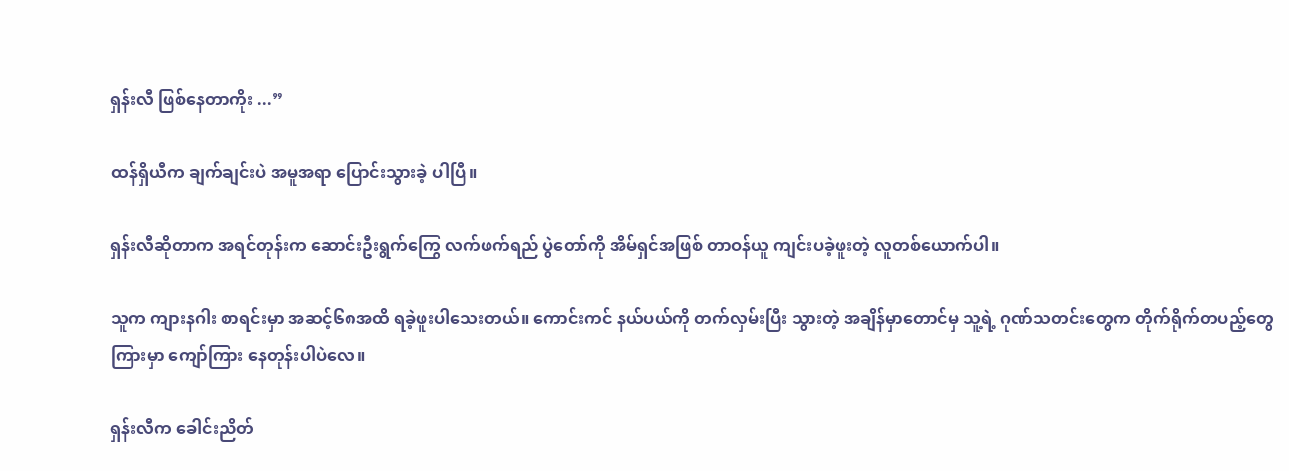ရှန်းလီ ဖြစ်နေတာကိုး ...”

ထန်ရှိယီက ချက်ချင်းပဲ အမူအရာ ပြောင်းသွားခဲ့ ပါပြီ။

ရှန်းလီဆိုတာက အရင်တုန်းက ဆောင်းဦးရွက်ကြွေ လက်ဖက်ရည် ပွဲတော်ကို အိမ်ရှင်အဖြစ် တာဝန်ယူ ကျင်းပခဲ့ဖူးတဲ့ လူတစ်ယောက်ပါ။

သူက ကျားနဂါး စာရင်းမှာ အဆင့်၆၈အထိ ရခဲ့ဖူးပါသေးတယ်။ ကောင်းကင် နယ်ပယ်ကို တက်လှမ်းပြီး သွားတဲ့ အချိန်မှာတောင်မှ သူ့ရဲ့ ဂုဏ်သတင်းတွေက တိုက်ရိုက်တပည့်တွေ ကြားမှာ ကျော်ကြား နေတုန်းပါပဲလေ။

ရှန်းလီက ခေါင်းညိတ်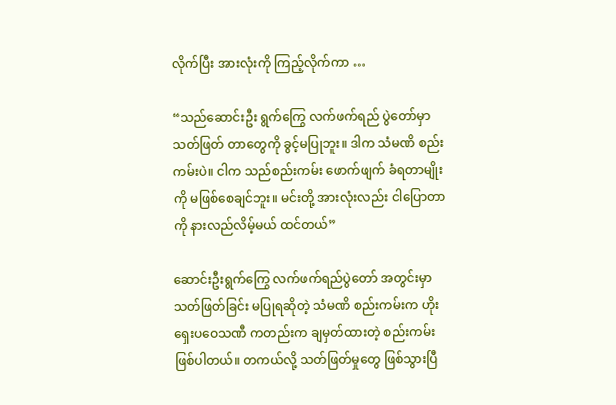လိုက်ပြီး အားလုံးကို ကြည့်လိုက်ကာ …

“သည်ဆောင်းဦး ရွက်ကြွေ လက်ဖက်ရည် ပွဲတော်မှာ သတ်ဖြတ် တာတွေကို ခွင့်မပြုဘူး။ ဒါက သံမဏိ စည်းကမ်းပဲ။ ငါက သည်စည်းကမ်း ဖောက်ဖျက် ခံရတာမျိုးကို မဖြစ်စေချင်ဘူး။ မင်းတို့ အားလုံးလည်း ငါပြောတာကို နားလည်လိမ့်မယ် ထင်တယ်”

ဆောင်းဦးရွက်ကြွေ လက်ဖက်ရည်ပွဲတော် အတွင်းမှာ သတ်ဖြတ်ခြင်း မပြုရဆိုတဲ့ သံမဏိ စည်းကမ်းက ဟိုးရှေးပဝေသဏီ ကတည်းက ချမှတ်ထားတဲ့ စည်းကမ်း ဖြစ်ပါတယ်။ တကယ်လို့ သတ်ဖြတ်မှုတွေ ဖြစ်သွားပြီ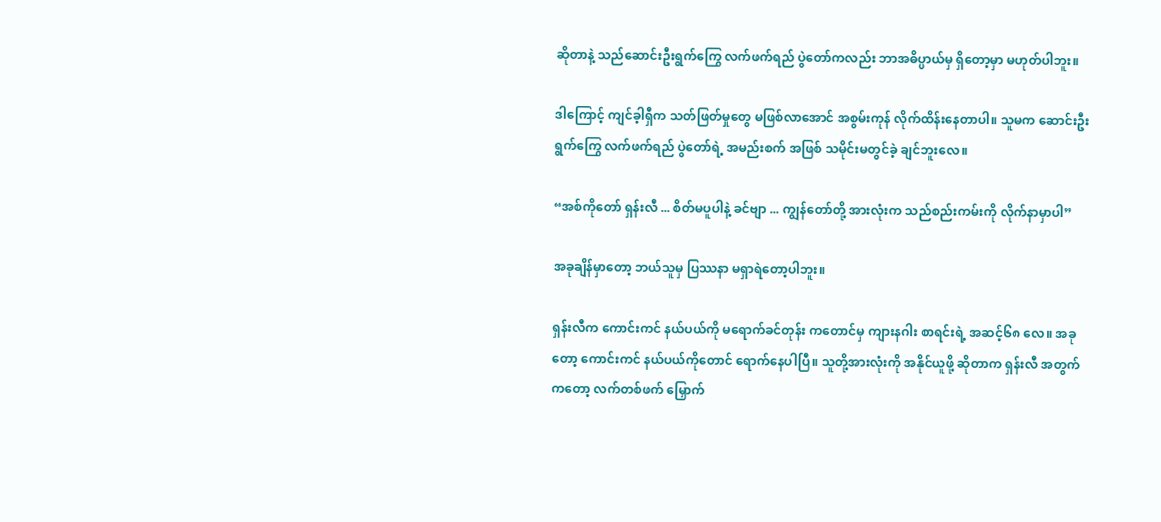ဆိုတာနဲ့ သည်ဆောင်းဦးရွက်ကြွေ လက်ဖက်ရည် ပွဲတော်ကလည်း ဘာအဓိပ္ပာယ်မှ ရှိတော့မှာ မဟုတ်ပါဘူး။

ဒါကြောင့် ကျင်ခ့ါရှီက သတ်ဖြတ်မှုတွေ မဖြစ်လာအောင် အစွမ်းကုန် လိုက်ထိန်းနေတာပါ။ သူမက ဆောင်းဦးရွက်ကြွေ လက်ဖက်ရည် ပွဲတော်ရဲ့ အမည်းစက် အဖြစ် သမိုင်းမတွင်ခဲ့ ချင်ဘူးလေ။

“အစ်ကိုတော် ရှန်းလီ ... စိတ်မပူပါနဲ့ ခင်ဗျာ ... ကျွန်တော်တို့ အားလုံးက သည်စည်းကမ်းကို လိုက်နာမှာပါ”

အခုချိန်မှာတော့ ဘယ်သူမှ ပြဿနာ မရှာရဲတော့ပါဘူး။

ရှန်းလီက ကောင်းကင် နယ်ပယ်ကို မရောက်ခင်တုန်း ကတောင်မှ ကျားနဂါး စာရင်းရဲ့ အဆင့်၆၈ လေ။ အခုတော့ ကောင်းကင် နယ်ပယ်ကိုတောင် ရောက်နေပါပြီ။ သူတို့အားလုံးကို အနိုင်ယူဖို့ ဆိုတာက ရှန်းလီ အတွက်ကတော့ လက်တစ်ဖက် မြှောက်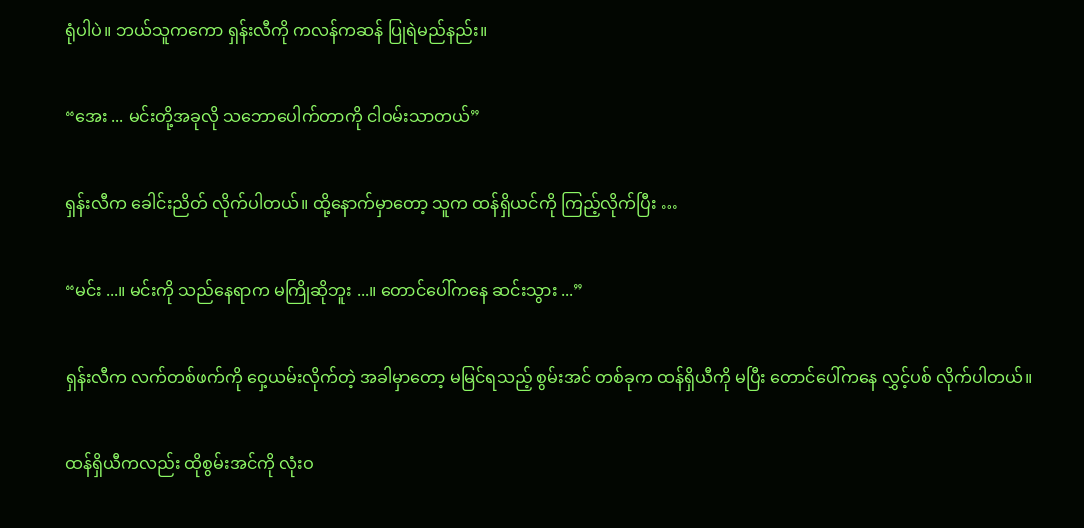ရုံပါပဲ။ ဘယ်သူကကော ရှန်းလီကို ကလန်ကဆန် ပြုရဲမည်နည်း။

“အေး ... မင်းတို့အခုလို သဘောပေါက်တာကို ငါဝမ်းသာတယ်”

ရှန်းလီက ခေါင်းညိတ် လိုက်ပါတယ်။ ထို့နောက်မှာတော့ သူက ထန်ရှိယင်ကို ကြည့်လိုက်ပြီး …

“မင်း ...။ မင်းကို သည်နေရာက မကြိုဆိုဘူး ...။ တောင်ပေါ်ကနေ ဆင်းသွား ...”

ရှန်းလီက လက်တစ်ဖက်ကို ဝှေ့ယမ်းလိုက်တဲ့ အခါမှာတော့ မမြင်ရသည့် စွမ်းအင် တစ်ခုက ထန်ရှိယီကို မပြီး တောင်ပေါ်ကနေ လွှင့်ပစ် လိုက်ပါတယ်။

ထန်ရှိယီကလည်း ထိုစွမ်းအင်ကို လုံးဝ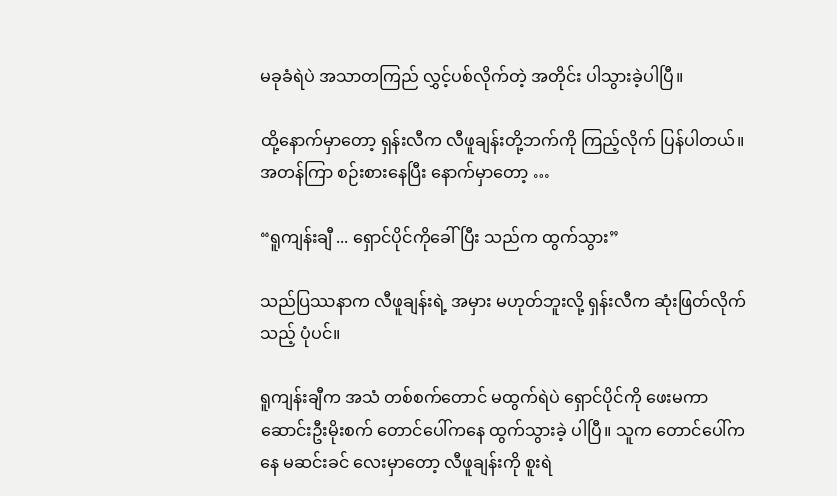မခုခံရဲပဲ အသာတကြည် လွှင့်ပစ်လိုက်တဲ့ အတိုင်း ပါသွားခဲ့ပါပြီ။

ထို့နောက်မှာတော့ ရှန်းလီက လီဖူချန်းတို့ဘက်ကို ကြည့်လိုက် ပြန်ပါတယ်။ အတန်ကြာ စဉ်းစားနေပြီး နောက်မှာတော့ …

“ရူကျန်းချီ ... ရှောင်ပိုင်ကိုခေါ်ပြီး သည်က ထွက်သွား”

သည်ပြဿနာက လီဖူချန်းရဲ့ အမှား မဟုတ်ဘူးလို့ ရှန်းလီက ဆုံးဖြတ်လိုက်သည့် ပုံပင်။

ရူကျန်းချီက အသံ တစ်စက်တောင် မထွက်ရဲပဲ ရှောင်ပိုင်ကို ဖေးမကာ ဆောင်းဦးမိုးစက် တောင်ပေါ်ကနေ ထွက်သွားခဲ့ ပါပြီ။ သူက တောင်ပေါ်ကနေ မဆင်းခင် လေးမှာတော့ လီဖူချန်းကို စူးရဲ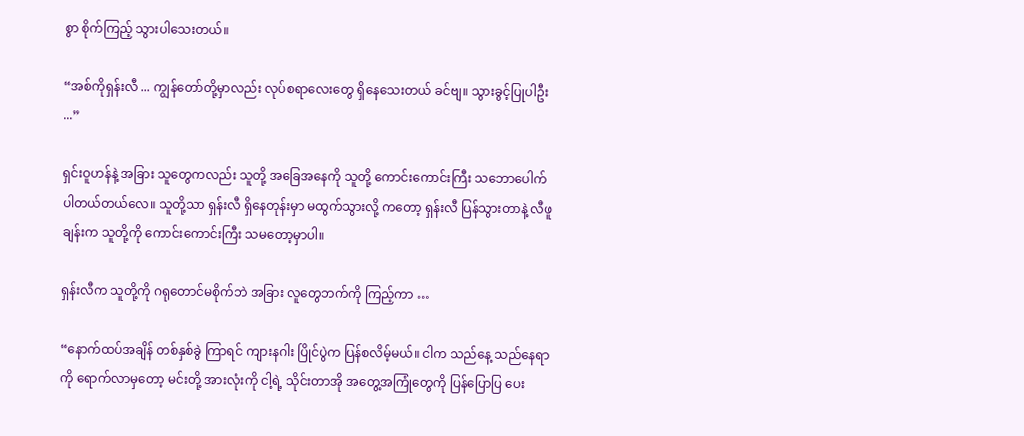စွာ စိုက်ကြည့် သွားပါသေးတယ်။

“အစ်ကိုရှန်းလီ ... ကျွန်တော်တို့မှာလည်း လုပ်စရာလေးတွေ ရှိနေသေးတယ် ခင်ဗျ။ သွားခွင့်ပြုပါဦး ...”

ရှင်းဝူဟန်နဲ့ အခြား သူတွေကလည်း သူတို့ အခြေအနေကို သူတို့ ကောင်းကောင်းကြီး သဘောပေါက် ပါတယ်တယ်လေ။ သူတို့သာ ရှန်းလီ ရှိနေတုန်းမှာ မထွက်သွားလို့ ကတော့ ရှန်းလီ ပြန်သွားတာနဲ့ လီဖူချန်းက သူတို့ကို ကောင်းကောင်းကြီး သမတော့မှာပါ။

ရှန်းလီက သူတို့ကို ဂရုတောင်မစိုက်ဘဲ အခြား လူတွေဘက်ကို ကြည့်ကာ …

“နောက်ထပ်အချိန် တစ်နှစ်ခွဲ ကြာရင် ကျားနဂါး ပြိုင်ပွဲက ပြန်စလိမ့်မယ်။ ငါက သည်နေ့ သည်နေရာကို ရောက်လာမှတော့ မင်းတို့ အားလုံးကို ငါ့ရဲ့ သိုင်းတာအို အတွေ့အကြုံတွေကို ပြန်ပြောပြ ပေး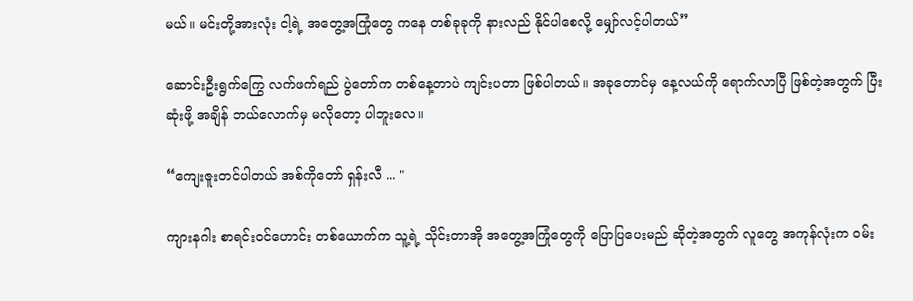မယ်။ မင်းတို့အားလုံး ငါ့ရဲ့ အတွေ့အကြုံတွေ ကနေ တစ်ခုခုကို နားလည် နိုင်ပါစေလို့ မျှော်လင့်ပါတယ်”

ဆောင်းဦးရွက်ကြွေ လက်ဖက်ရည် ပွဲတော်က တစ်နေ့တာပဲ ကျင်းပတာ ဖြစ်ပါတယ်။ အခုတောင်မှ နေ့လယ်ကို ရောက်လာပြီ ဖြစ်တဲ့အတွက် ပြီးဆုံးဖို့ အချိန် ဘယ်လောက်မှ မလိုတော့ ပါဘူးလေ။

“ကျေးဇူးတင်ပါတယ် အစ်ကိုတော် ရှန်းလီ ... "

ကျားနဂါး စာရင်းဝင်ဟောင်း တစ်ယောက်က သူ့ရဲ့ သိုင်းတာအို အတွေ့အကြုံတွေကို ပြောပြပေးမည် ဆိုတဲ့အတွက် လူတွေ အကုန်လုံးက ဝမ်း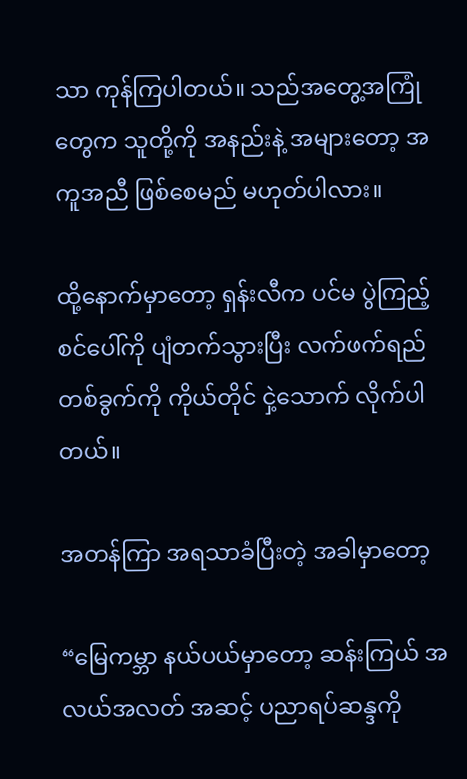သာ ကုန်ကြပါတယ်။ သည်အတွေ့အကြုံတွေက သူတို့ကို အနည်းနဲ့ အများတော့ အကူအညီ ဖြစ်စေမည် မဟုတ်ပါလား။

ထို့နောက်မှာတော့ ရှန်းလီက ပင်မ ပွဲကြည့်စင်ပေါ်ကို ပျံတက်သွားပြီး လက်ဖက်ရည် တစ်ခွက်ကို ကိုယ်တိုင် ငှဲ့သောက် လိုက်ပါတယ်။

အတန်ကြာ အရသာခံပြီးတဲ့ အခါမှာတော့

“မြေကမ္ဘာ နယ်ပယ်မှာတော့ ဆန်းကြယ် အလယ်အလတ် အဆင့် ပညာရပ်ဆန္ဒကို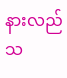နားလည် သ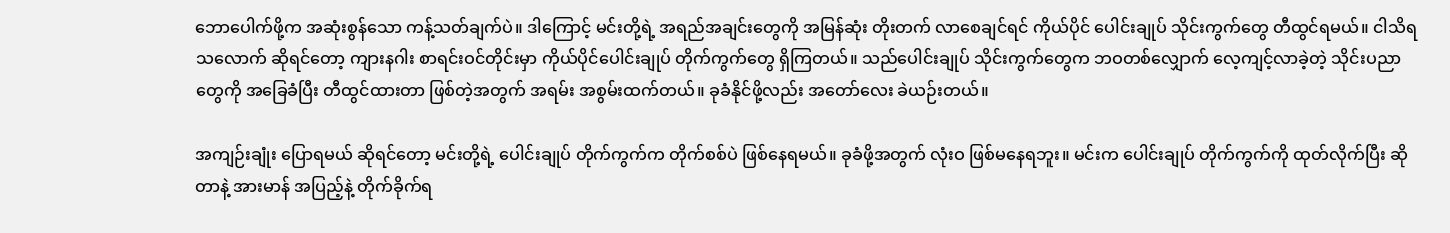ဘောပေါက်ဖို့က အဆုံးစွန်သော ကန့်သတ်ချက်ပဲ။ ဒါကြောင့် မင်းတို့ရဲ့ အရည်အချင်းတွေကို အမြန်ဆုံး တိုးတက် လာစေချင်ရင် ကိုယ်ပိုင် ပေါင်းချုပ် သိုင်းကွက်တွေ တီထွင်ရမယ်။ ငါသိရသလောက် ဆိုရင်တော့ ကျားနဂါး စာရင်းဝင်တိုင်းမှာ ကိုယ်ပိုင်ပေါင်းချုပ် တိုက်ကွက်တွေ ရှိကြတယ်။ သည်ပေါင်းချုပ် သိုင်းကွက်တွေက ဘဝတစ်လျှောက် လေ့ကျင့်လာခဲ့တဲ့ သိုင်းပညာတွေကို အခြေခံပြီး တီထွင်ထားတာ ဖြစ်တဲ့အတွက် အရမ်း အစွမ်းထက်တယ်။ ခုခံနိုင်ဖို့လည်း အတော်လေး ခဲယဉ်းတယ်။

အကျဉ်းချုံး ပြောရမယ် ဆိုရင်တော့ မင်းတို့ရဲ့ ပေါင်းချုပ် တိုက်ကွက်က တိုက်စစ်ပဲ ဖြစ်နေရမယ်။ ခုခံဖို့အတွက် လုံးဝ ဖြစ်မနေရဘူး။ မင်းက ပေါင်းချုပ် တိုက်ကွက်ကို ထုတ်လိုက်ပြီး ဆိုတာနဲ့ အားမာန် အပြည့်နဲ့ တိုက်ခိုက်ရ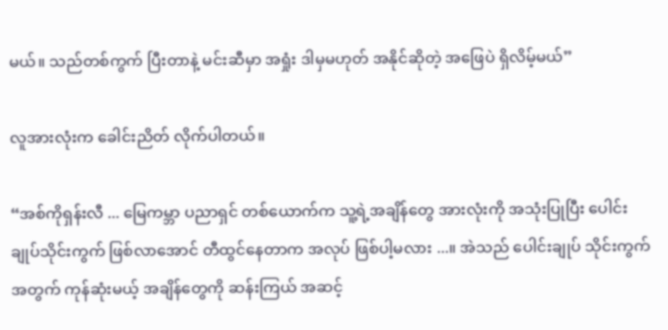မယ်။ သည်တစ်ကွက် ပြီးတာနဲ့ မင်းဆီမှာ အရှုံး ဒါမှမဟုတ် အနိုင်ဆိုတဲ့ အဖြေပဲ ရှိလိမ့်မယ်”

လူအားလုံးက ခေါင်းညိတ် လိုက်ပါတယ်။

“အစ်ကိုရှန်းလီ ... မြေကမ္ဘာ ပညာရှင် တစ်ယောက်က သူ့ရဲ့အချိန်တွေ အားလုံးကို အသုံးပြုပြီး ပေါင်းချုပ်သိုင်းကွက် ဖြစ်လာအောင် တီထွင်နေတာက အလုပ် ဖြစ်ပါ့မလား ...။ အဲသည် ပေါင်းချုပ် သိုင်းကွက်အတွက် ကုန်ဆုံးမယ့် အချိန်တွေကို ဆန်းကြယ် အဆင့်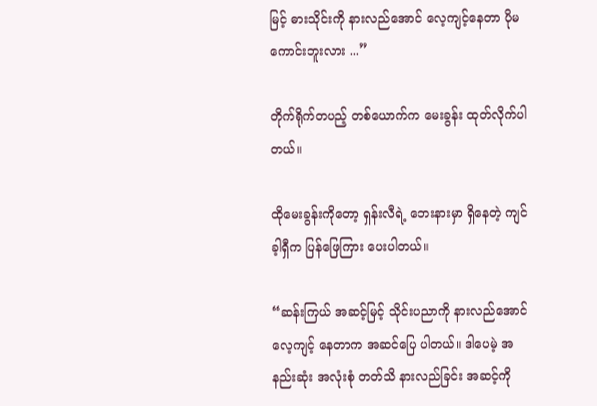မြင့် ဓားသိုင်းကို နားလည်အောင် လေ့ကျင့်နေတာ ပိုမကောင်းဘူးလား ...”

တိုက်ရိုက်တပည့် တစ်ယောက်က မေးခွန်း ထုတ်လိုက်ပါတယ်။

ထိုမေးခွန်းကိုတော့ ရှန်းလီရဲ့ ဘေးနားမှာ ရှိနေတဲ့ ကျင်ခ့ါရှီက ပြန်ဖြေကြား ပေးပါတယ်။

“ဆန်းကြယ် အဆင့်မြင့် သိုင်းပညာကို နားလည်အောင် လေ့ကျင့် နေတာက အဆင်ပြေ ပါတယ်။ ဒါပေမဲ့ အနည်းဆုံး အလုံးစုံ တတ်သိ နားလည်ခြင်း အဆင့်ကို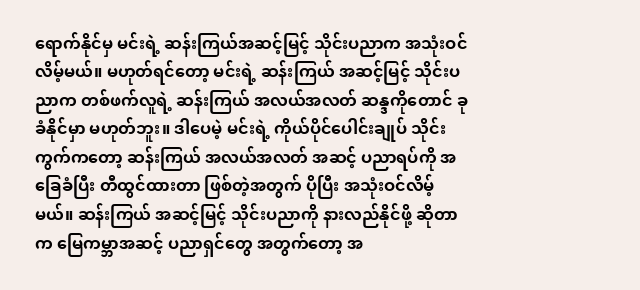ရောက်နိုင်မှ မင်းရဲ့ ဆန်းကြယ်အဆင့်မြင့် သိုင်းပညာက အသုံးဝင် လိမ့်မယ်။ မဟုတ်ရင်တော့ မင်းရဲ့ ဆန်းကြယ် အဆင့်မြင့် သိုင်းပညာက တစ်ဖက်လူရဲ့ ဆန်းကြယ် အလယ်အလတ် ဆန္ဒကိုတောင် ခုခံနိုင်မှာ မဟုတ်ဘူး။ ဒါပေမဲ့ မင်းရဲ့ ကိုယ်ပိုင်ပေါင်းချုပ် သိုင်းကွက်ကတော့ ဆန်းကြယ် အလယ်အလတ် အဆင့် ပညာရပ်ကို အခြေခံပြီး တီထွင်ထားတာ ဖြစ်တဲ့အတွက် ပိုပြီး အသုံးဝင်လိမ့်မယ်။ ဆန်းကြယ် အဆင့်မြင့် သိုင်းပညာကို နားလည်နိုင်ဖို့ ဆိုတာက မြေကမ္ဘာအဆင့် ပညာရှင်တွေ အတွက်တော့ အ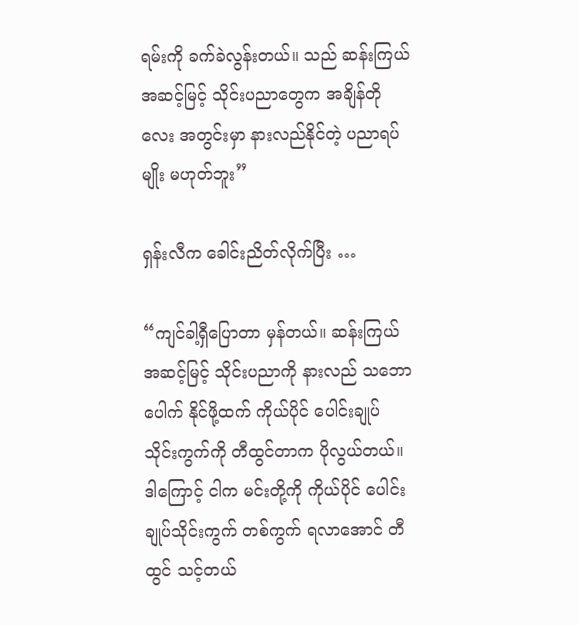ရမ်းကို ခက်ခဲလွန်းတယ်။ သည် ဆန်းကြယ် အဆင့်မြင့် သိုင်းပညာတွေက အချိန်တိုလေး အတွင်းမှာ နားလည်နိုင်တဲ့ ပညာရပ်မျိုး မဟုတ်ဘူး”

ရှန်းလီက ခေါင်းညိတ်လိုက်ပြီး …

“ကျင်ခါ့ရှီပြောတာ မှန်တယ်။ ဆန်းကြယ် အဆင့်မြင့် သိုင်းပညာကို နားလည် သဘောပေါက် နိုင်ဖို့ထက် ကိုယ်ပိုင် ပေါင်းချုပ် သိုင်းကွက်ကို တီထွင်တာက ပိုလွယ်တယ်။ ဒါကြောင့် ငါက မင်းတို့ကို ကိုယ်ပိုင် ပေါင်းချုပ်သိုင်းကွက် တစ်ကွက် ရလာအောင် တီထွင် သင့်တယ်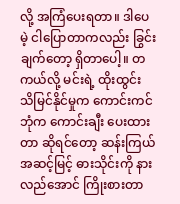လို့ အကြံပေးရတာ။ ဒါပေမဲ့ ငါပြောတာကလည်း ခြွင်းချက်တော့ ရှိတာပေါ့။ တကယ်လို့ မင်းရဲ့ ထိုးထွင်း သိမြင်နိုင်မှုက ကောင်းကင်ဘုံက ကောင်းချီး ပေးထားတာ ဆိုရင်တော့ ဆန်းကြယ် အဆင့်မြင့် ဓားသိုင်းကို နားလည်အောင် ကြိုးစားတာ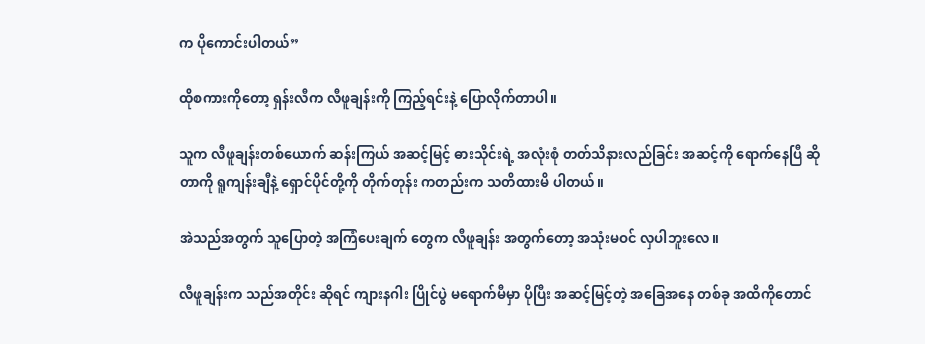က ပိုကောင်းပါတယ်”

ထိုစကားကိုတော့ ရှန်းလီက လီဖူချန်းကို ကြည့်ရင်းနဲ့ ပြောလိုက်တာပါ။

သူက လီဖူချန်းတစ်ယောက် ဆန်းကြယ် အဆင့်မြင့် ဓားသိုင်းရဲ့ အလုံးစုံ တတ်သိနားလည်ခြင်း အဆင့်ကို ရောက်နေပြီ ဆိုတာကို ရူကျန်းချီနဲ့ ရှောင်ပိုင်တို့ကို တိုက်တုန်း ကတည်းက သတိထားမိ ပါတယ်။

အဲသည်အတွက် သူပြောတဲ့ အကြံပေးချက် တွေက လီဖူချန်း အတွက်တော့ အသုံးမဝင် လှပါဘူးလေ။

လီဖူချန်းက သည်အတိုင်း ဆိုရင် ကျားနဂါး ပြိုင်ပွဲ မရောက်မီမှာ ပိုပြီး အဆင့်မြင့်တဲ့ အခြေအနေ တစ်ခု အထိကိုတောင်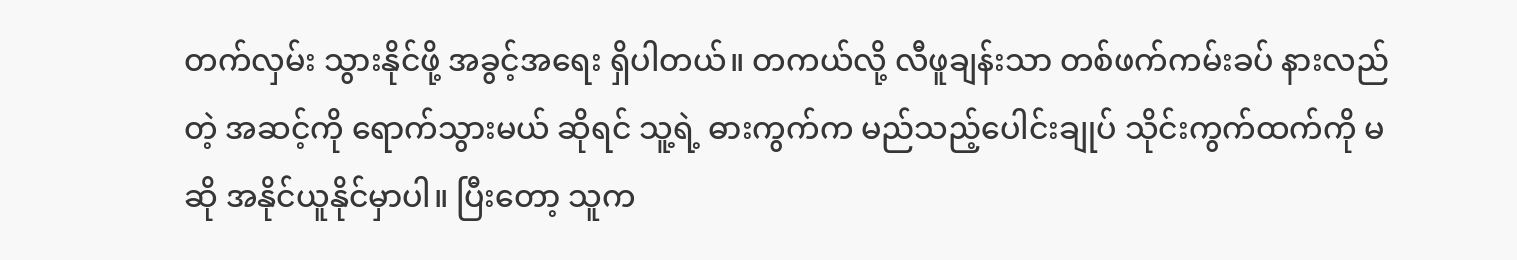တက်လှမ်း သွားနိုင်ဖို့ အခွင့်အရေး ရှိပါတယ်။ တကယ်လို့ လီဖူချန်းသာ တစ်ဖက်ကမ်းခပ် နားလည်တဲ့ အဆင့်ကို ရောက်သွားမယ် ဆိုရင် သူ့ရဲ့ ဓားကွက်က မည်သည့်ပေါင်းချုပ် သိုင်းကွက်ထက်ကို မဆို အနိုင်ယူနိုင်မှာပါ။ ပြီးတော့ သူက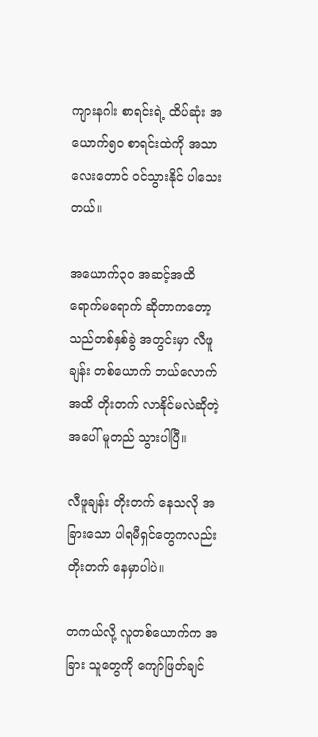ကျားနဂါး စာရင်းရဲ့ ထိပ်ဆုံး အယောက်၅၀ စာရင်းထဲကို အသာလေးတောင် ဝင်သွားနိုင် ပါသေးတယ်။

အယောက်၃၀ အဆင့်အထိ ရောက်မရောက် ဆိုတာကတော့ သည်တစ်နှစ်ခွဲ အတွင်းမှာ လီဖူချန်း တစ်ယောက် ဘယ်လောက်အထိ တိုးတက် လာနိုင်မလဲဆိုတဲ့ အပေါ် မူတည် သွားပါပြီ။

လီဖူချန်း တိုးတက် နေသလို အခြားသော ပါရမီရှင်တွေကလည်း တိုးတက် နေမှာပါပဲ။

တကယ်လို့ လူတစ်ယောက်က အခြား သူတွေကို ကျော်ဖြတ်ချင်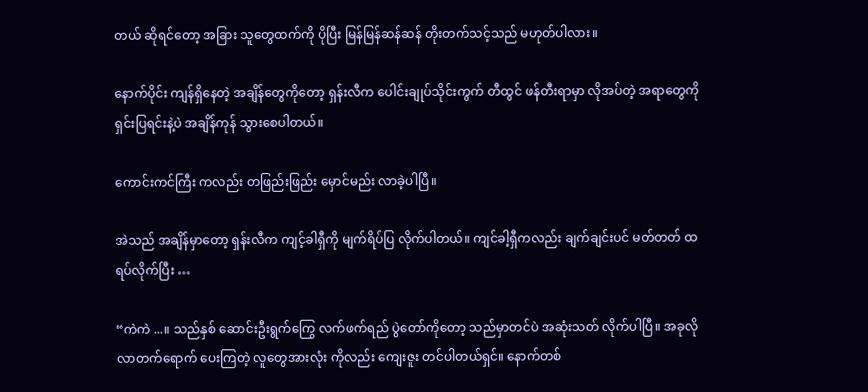တယ် ဆိုရင်တော့ အခြား သူတွေထက်ကို ပိုပြီး မြန်မြန်ဆန်ဆန် တိုးတက်သင့်သည် မဟုတ်ပါလား။

နောက်ပိုင်း ကျန်ရှိနေတဲ့ အချိန်တွေကိုတော့ ရှန်းလီက ပေါင်းချုပ်သိုင်းကွက် တီထွင် ဖန်တီးရာမှာ လိုအပ်တဲ့ အရာတွေကို ရှင်းပြရင်းနဲ့ပဲ အချိန်ကုန် သွားစေပါတယ်။

ကောင်းကင်ကြီး ကလည်း တဖြည်းဖြည်း မှောင်မည်း လာခဲ့ပါပြီ။

အဲသည် အချိန်မှာတော့ ရှန်းလီက ကျင့်ခါရှီကို မျက်ရိပ်ပြ လိုက်ပါတယ်။ ကျင်ခါ့ရှီကလည်း ချက်ချင်းပင် မတ်တတ် ထရပ်လိုက်ပြီး …

“ကဲကဲ ...။ သည်နှစ် ဆောင်းဦးရွက်ကြွေ လက်ဖက်ရည် ပွဲတော်ကိုတော့ သည်မှာတင်ပဲ အဆုံးသတ် လိုက်ပါပြီ။ အခုလို လာတက်ရောက် ပေးကြတဲ့ လူတွေအားလုံး ကိုလည်း ကျေးဇူး တင်ပါတယ်ရှင်။ နောက်တစ်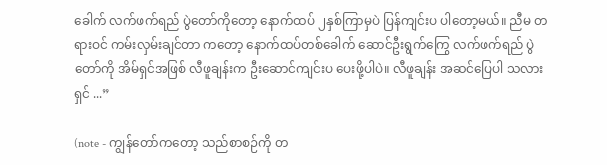ခေါက် လက်ဖက်ရည် ပွဲတော်ကိုတော့ နောက်ထပ် ၂နှစ်ကြာမှပဲ ပြန်ကျင်းပ ပါတော့မယ်။ ညီမ တရားဝင် ကမ်းလှမ်းချင်တာ ကတော့ နောက်ထပ်တစ်ခေါက် ဆောင်ဦးရွက်ကြွေ လက်ဖက်ရည် ပွဲတော်ကို အိမ်ရှင်အဖြစ် လီဖူချန်းက ဦးဆောင်ကျင်းပ ပေးဖို့ပါပဲ။ လီဖူချန်း အဆင်ပြေပါ သလားရှင် ...”

(note - ကျွန်တော်ကတော့ သည်စာစဉ်ကို တ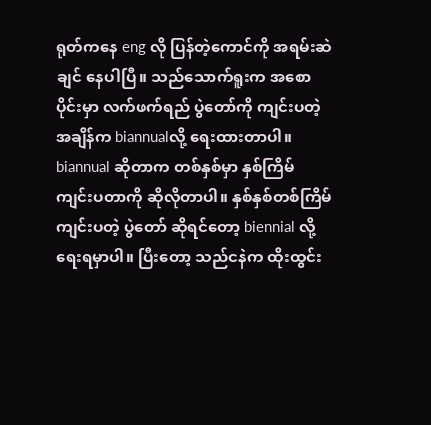ရုတ်ကနေ eng လို ပြန်တဲ့ကောင်ကို အရမ်းဆဲချင် နေပါပြီ။ သည်သောက်ရူးက အစောပိုင်းမှာ လက်ဖက်ရည် ပွဲတော်ကို ကျင်းပတဲ့ အချိန်က biannualလို့ ရေးထားတာပါ။ biannual ဆိုတာက တစ်နှစ်မှာ နှစ်ကြိမ် ကျင်းပတာကို ဆိုလိုတာပါ။ နှစ်နှစ်တစ်ကြိမ် ကျင်းပတဲ့ ပွဲတော် ဆိုရင်တော့ biennial လို့ ရေးရမှာပါ။ ပြီးတော့ သည်ငနဲက ထိုးထွင်း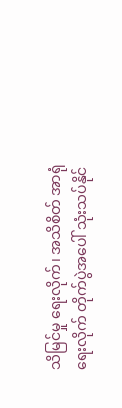သိမြင်မှု ရေးလိုက်၊ အသိစိတ် အာရုံ ရေးလိုက် တိုက်ပွဲအပေါ် သုံးသပ်နိုင်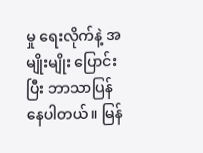မှု ရေးလိုက်နဲ့ အမျိုးမျိုး ပြောင်းပြီး ဘာသာပြန် နေပါတယ်။ မြန်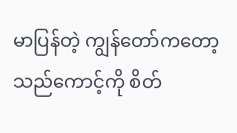မာပြန်တဲ့ ကျွန်တော်ကတော့ သည်ကောင့်ကို စိတ်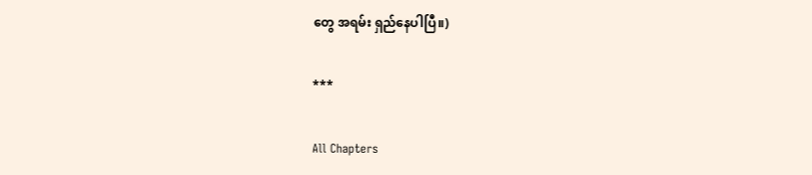တွေ အရမ်း ရှည်နေပါပြီ။)

***

All Chapters